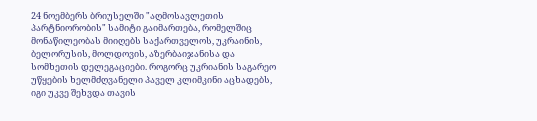24 ნოემბერს ბრიუსელში "აღმოსავლეთის პარტნიორობის" სამიტი გაიმართება, რომელშიც მონაწილეობას მიიღებს საქართველოს, უკრაინის, ბელორუსის, მოლდოვის, აზერბაიჯანისა და სომხეთის დელეგაციები. როგორც უკრიანის საგარეო უწყების ხელმძღვანელი პაველ კლიმკინი აცხადებს, იგი უკვე შეხვდა თავის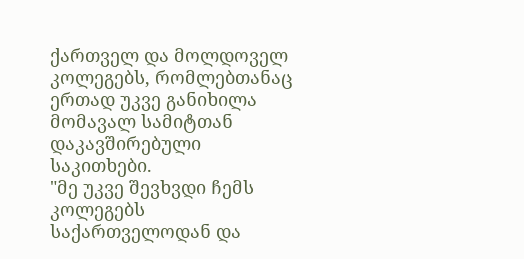ქართველ და მოლდოველ კოლეგებს, რომლებთანაც ერთად უკვე განიხილა მომავალ სამიტთან დაკავშირებული საკითხები.
"მე უკვე შევხვდი ჩემს კოლეგებს საქართველოდან და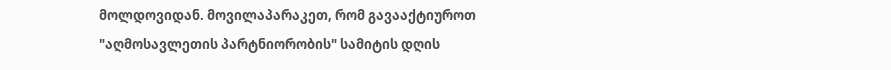მოლდოვიდან. მოვილაპარაკეთ, რომ გავააქტიუროთ "აღმოსავლეთის პარტნიორობის" სამიტის დღის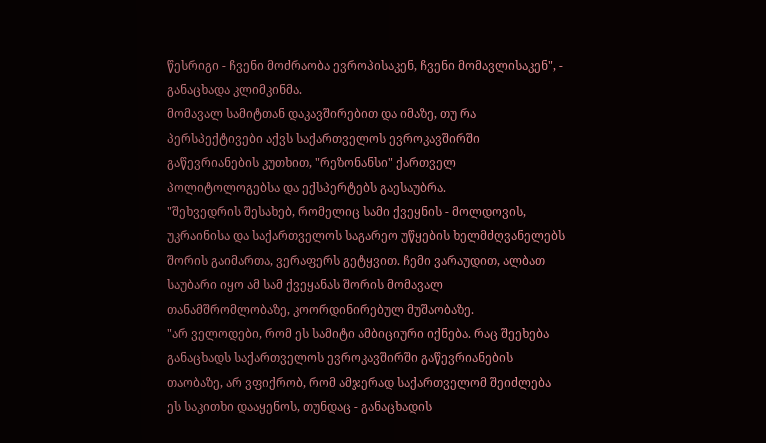წესრიგი - ჩვენი მოძრაობა ევროპისაკენ, ჩვენი მომავლისაკენ", - განაცხადა კლიმკინმა.
მომავალ სამიტთან დაკავშირებით და იმაზე, თუ რა პერსპექტივები აქვს საქართველოს ევროკავშირში გაწევრიანების კუთხით, "რეზონანსი" ქართველ პოლიტოლოგებსა და ექსპერტებს გაესაუბრა.
"შეხვედრის შესახებ, რომელიც სამი ქვეყნის - მოლდოვის, უკრაინისა და საქართველოს საგარეო უწყების ხელმძღვანელებს შორის გაიმართა, ვერაფერს გეტყვით. ჩემი ვარაუდით, ალბათ საუბარი იყო ამ სამ ქვეყანას შორის მომავალ თანამშრომლობაზე, კოორდინირებულ მუშაობაზე.
"არ ველოდები, რომ ეს სამიტი ამბიციური იქნება. რაც შეეხება განაცხადს საქართველოს ევროკავშირში გაწევრიანების თაობაზე, არ ვფიქრობ, რომ ამჯერად საქართველომ შეიძლება ეს საკითხი დააყენოს, თუნდაც - განაცხადის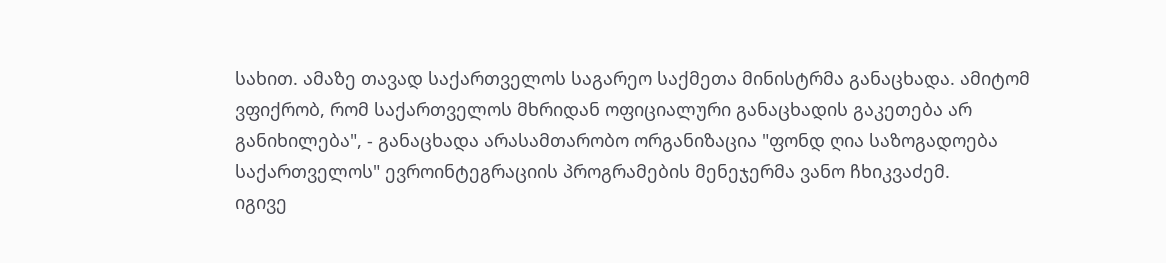სახით. ამაზე თავად საქართველოს საგარეო საქმეთა მინისტრმა განაცხადა. ამიტომ ვფიქრობ, რომ საქართველოს მხრიდან ოფიციალური განაცხადის გაკეთება არ განიხილება", - განაცხადა არასამთარობო ორგანიზაცია "ფონდ ღია საზოგადოება საქართველოს" ევროინტეგრაციის პროგრამების მენეჯერმა ვანო ჩხიკვაძემ.
იგივე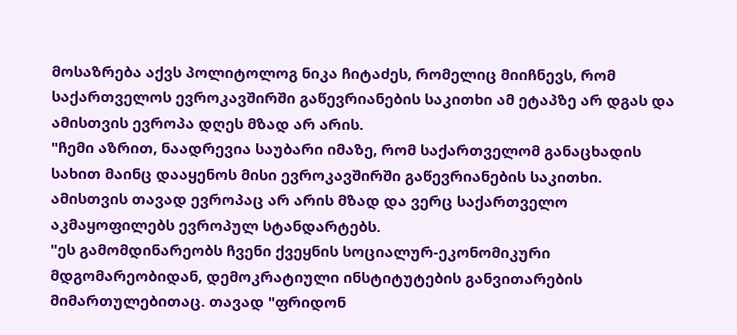მოსაზრება აქვს პოლიტოლოგ ნიკა ჩიტაძეს, რომელიც მიიჩნევს, რომ საქართველოს ევროკავშირში გაწევრიანების საკითხი ამ ეტაპზე არ დგას და ამისთვის ევროპა დღეს მზად არ არის.
"ჩემი აზრით, ნაადრევია საუბარი იმაზე, რომ საქართველომ განაცხადის სახით მაინც დააყენოს მისი ევროკავშირში გაწევრიანების საკითხი. ამისთვის თავად ევროპაც არ არის მზად და ვერც საქართველო აკმაყოფილებს ევროპულ სტანდარტებს.
"ეს გამომდინარეობს ჩვენი ქვეყნის სოციალურ-ეკონომიკური მდგომარეობიდან, დემოკრატიული ინსტიტუტების განვითარების მიმართულებითაც. თავად "ფრიდონ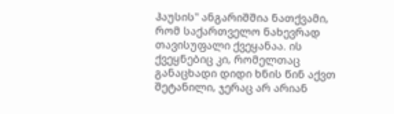ჰაუსის" ანგარიშშია ნათქვამი, რომ საქართველო ნახევრად თავისუფალი ქვეყანაა. ის ქვეყნებიც კი, რომელთაც განაცხადი დიდი ხნის წინ აქვთ შეტანილი, ჯერაც არ არიან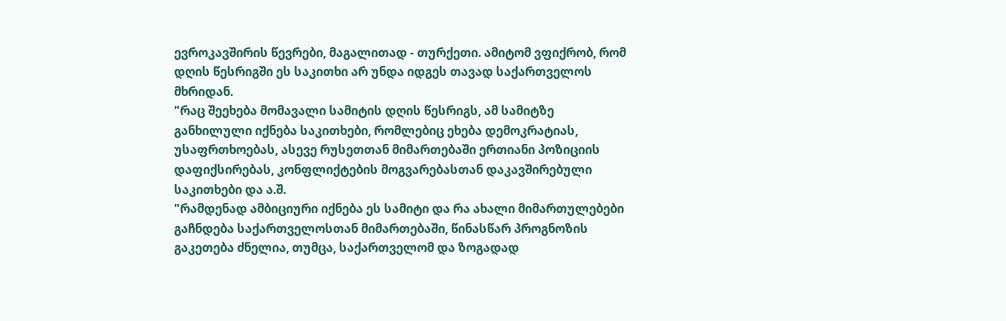ევროკავშირის წევრები, მაგალითად - თურქეთი. ამიტომ ვფიქრობ, რომ დღის წესრიგში ეს საკითხი არ უნდა იდგეს თავად საქართველოს მხრიდან.
"რაც შეეხება მომავალი სამიტის დღის წესრიგს, ამ სამიტზე განხილული იქნება საკითხები, რომლებიც ეხება დემოკრატიას, უსაფრთხოებას, ასევე რუსეთთან მიმართებაში ერთიანი პოზიციის დაფიქსირებას, კონფლიქტების მოგვარებასთან დაკავშირებული საკითხები და ა.შ.
"რამდენად ამბიციური იქნება ეს სამიტი და რა ახალი მიმართულებები გაჩნდება საქართველოსთან მიმართებაში, წინასწარ პროგნოზის გაკეთება ძნელია, თუმცა, საქართველომ და ზოგადად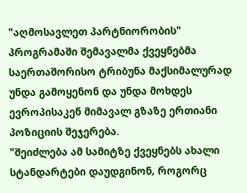"აღმოსავლეთ პარტნიორობის" პროგრამაში შემავალმა ქვეყნებმა საერთაშორისო ტრიბუნა მაქსიმალურად უნდა გამოყენონ და უნდა მოხდეს ევროპისაკენ მიმავალ გზაზე ერთიანი პოზიციის შეჯერება.
"შეიძლება ამ სამიტზე ქვეყნებს ახალი სტანდარტები დაუდგინონ, როგორც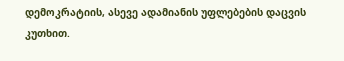დემოკრატიის, ასევე ადამიანის უფლებების დაცვის კუთხით.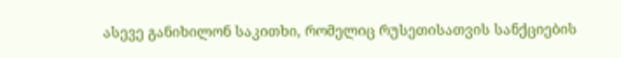ასევე განიხილონ საკითხი, რომელიც რუსეთისათვის სანქციების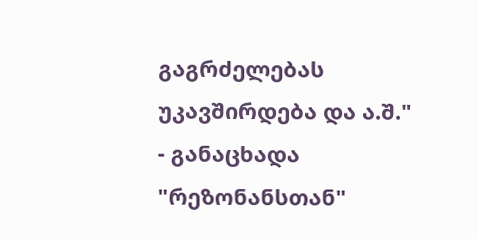გაგრძელებას უკავშირდება და ა.შ." - განაცხადა "რეზონანსთან"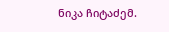ნიკა ჩიტაძემ.